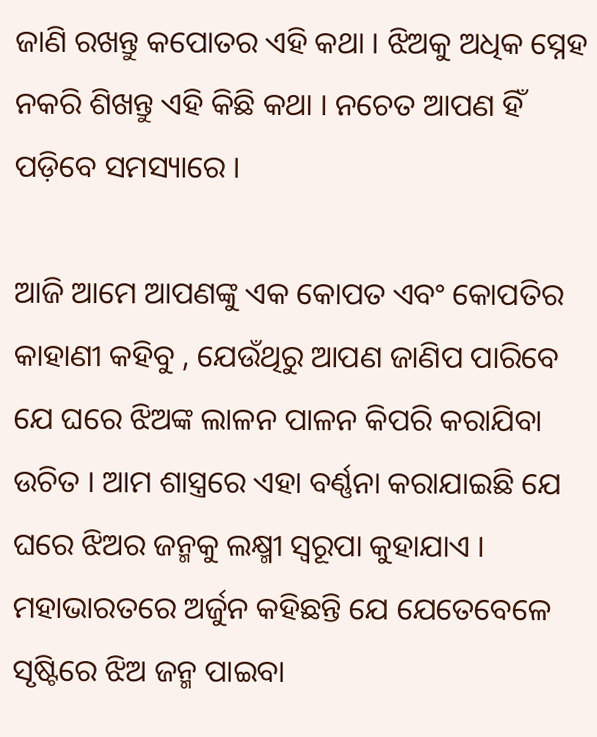ଜାଣି ରଖନ୍ତୁ କପୋତର ଏହି କଥା । ଝିଅକୁ ଅଧିକ ସ୍ନେହ ନକରି ଶିଖନ୍ତୁ ଏହି କିଛି କଥା । ନଚେତ ଆପଣ ହିଁ ପଡ଼ିବେ ସମସ୍ୟାରେ ।

ଆଜି ଆମେ ଆପଣଙ୍କୁ ଏକ କୋପତ ଏବଂ କୋପତିର କାହାଣୀ କହିବୁ , ଯେଉଁଥିରୁ ଆପଣ ଜାଣିପ ପାରିବେ ଯେ ଘରେ ଝିଅଙ୍କ ଲାଳନ ପାଳନ କିପରି କରାଯିବା ଉଚିତ । ଆମ ଶାସ୍ତ୍ରରେ ଏହା ବର୍ଣ୍ଣନା କରାଯାଇଛି ଯେ ଘରେ ଝିଅର ଜନ୍ମକୁ ଲକ୍ଷ୍ମୀ ସ୍ୱରୂପା କୁହାଯାଏ । ମହାଭାରତରେ ଅର୍ଜୁନ କହିଛନ୍ତି ଯେ ଯେତେବେଳେ ସୃଷ୍ଟିରେ ଝିଅ ଜନ୍ମ ପାଇବା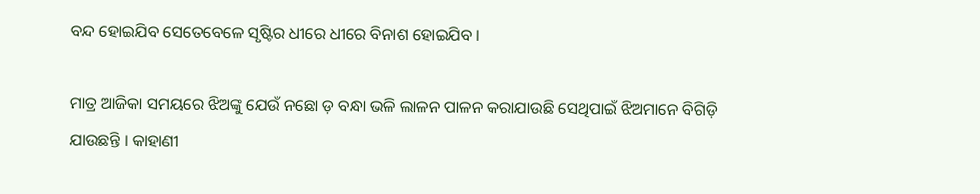ବନ୍ଦ ହୋଇଯିବ ସେତେବେଳେ ସୃଷ୍ଟିର ଧୀରେ ଧୀରେ ବିନାଶ ହୋଇଯିବ ।

ମାତ୍ର ଆଜିକା ସମୟରେ ଝିଅଙ୍କୁ ଯେଉଁ ନଛୋ ଡ଼ ବନ୍ଧା ଭଳି ଲାଳନ ପାଳନ କରାଯାଉଛି ସେଥିପାଇଁ ଝିଅମାନେ ବିଗିଡ଼ି ଯାଉଛନ୍ତି । କାହାଣୀ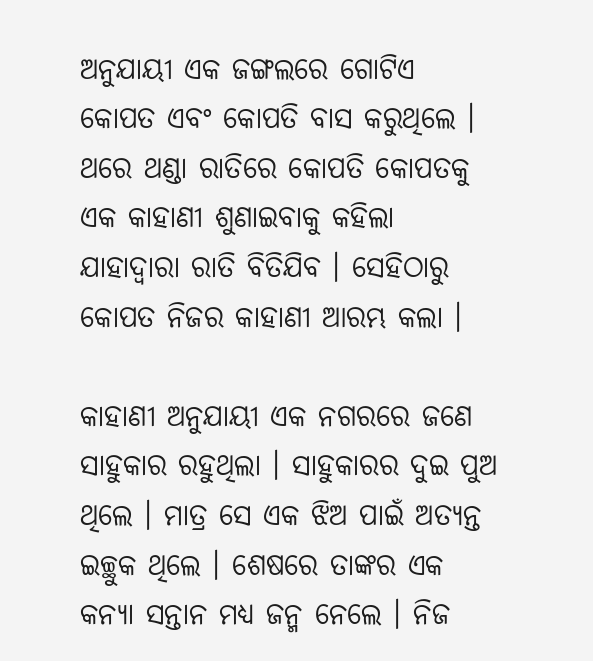ଅନୁଯାୟୀ ଏକ ଜଙ୍ଗଲରେ ଗୋଟିଏ କୋପତ ଏବଂ କୋପତି ବାସ କରୁଥିଲେ । ଥରେ ଥଣ୍ଡା ରାତିରେ କୋପତି କୋପତକୁ ଏକ କାହାଣୀ ଶୁଣାଇବାକୁ କହିଲା ଯାହାଦ୍ୱାରା ରାତି ବିତିଯିବ । ସେହିଠାରୁ କୋପତ ନିଜର କାହାଣୀ ଆରମ୍ଭ କଲା ।

କାହାଣୀ ଅନୁଯାୟୀ ଏକ ନଗରରେ ଜଣେ ସାହୁକାର ରହୁଥିଲା । ସାହୁକାରର ଦୁଇ ପୁଅ ଥିଲେ । ମାତ୍ର ସେ ଏକ ଝିଅ ପାଇଁ ଅତ୍ୟନ୍ତ ଇଚ୍ଛୁକ ଥିଲେ । ଶେଷରେ ତାଙ୍କର ଏକ କନ୍ୟା ସନ୍ତାନ ମଧ୍ୟ ଜନ୍ମ ନେଲେ । ନିଜ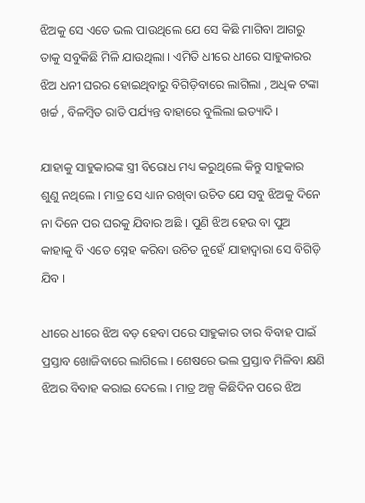ଝିଅକୁ ସେ ଏତେ ଭଲ ପାଉଥିଲେ ଯେ ସେ କିଛି ମାଗିବା ଆଗରୁ ତାକୁ ସବୁକିଛି ମିଳି ଯାଉଥିଲା । ଏମିତି ଧୀରେ ଧୀରେ ସାହୁକାରର ଝିଅ ଧନୀ ଘରର ହୋଇଥିବାରୁ ବିଗିଡ଼ିବାରେ ଲାଗିଲା , ଅଧିକ ଟଙ୍କା ଖର୍ଚ୍ଚ , ବିଳମ୍ବିତ ରାତି ପର୍ଯ୍ୟନ୍ତ ବାହାରେ ବୁଲିଲା ଇତ୍ୟାଦି ।

ଯାହାକୁ ସାହୁକାରଙ୍କ ସ୍ତ୍ରୀ ବିରୋଧ ମଧ୍ୟ କରୁଥିଲେ କିନ୍ତୁ ସାହୁକାର ଶୁଣୁ ନଥିଲେ । ମାତ୍ର ସେ ଧ୍ୟାନ ରଖିବା ଉଚିତ ଯେ ସବୁ ଝିଅକୁ ଦିନେ ନା ଦିନେ ପର ଘରକୁ ଯିବାର ଅଛି । ପୁଣି ଝିଅ ହେଉ ବା ପୁଅ କାହାକୁ ବି ଏତେ ସ୍ନେହ କରିବା ଉଚିତ ନୁହେଁ ଯାହାଦ୍ୱାରା ସେ ବିଗିଡ଼ି ଯିବ ।

ଧୀରେ ଧୀରେ ଝିଅ ବଡ଼ ହେବା ପରେ ସାହୁକାର ତାର ବିବାହ ପାଇଁ ପ୍ରସ୍ତାବ ଖୋଜିବାରେ ଲାଗିଲେ । ଶେଷରେ ଭଲ ପ୍ରସ୍ତାବ ମିଳିବା କ୍ଷଣି ଝିଅର ବିବାହ କରାଇ ଦେଲେ । ମାତ୍ର ଅଳ୍ପ କିଛିଦିନ ପରେ ଝିଅ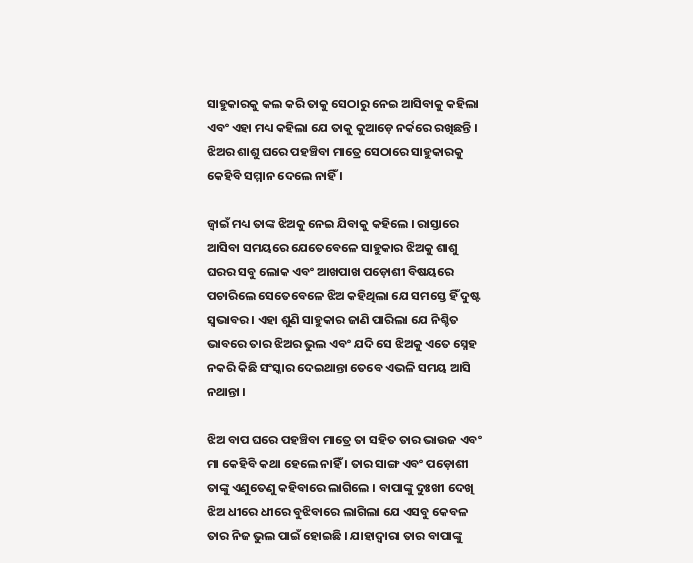ସାହୁକାରକୁ କଲ କରି ତାକୁ ସେଠାରୁ ନେଇ ଆସିବାକୁ କହିଲା ଏବଂ ଏହା ମଧ୍ୟ କହିଲା ଯେ ତାକୁ କୁଆଡ଼େ ନର୍କରେ ରଖିଛନ୍ତି । ଝିଅର ଶାଶୁ ଘରେ ପହଞ୍ଚିବା ମାତ୍ରେ ସେଠାରେ ସାହୁକାରକୁ କେହିବି ସମ୍ମାନ ଦେଲେ ନାହିଁ ।

ଜ୍ୱାଇଁ ମଧ୍ୟ ତାଙ୍କ ଝିଅକୁ ନେଇ ଯିବାକୁ କହିଲେ । ରାସ୍ତାରେ ଆସିବା ସମୟରେ ଯେତେବେଳେ ସାହୁକାର ଝିଅକୁ ଶାଶୁ ଘରର ସବୁ ଲୋକ ଏବଂ ଆଖପାଖ ପଡ଼ୋଶୀ ବିଷୟରେ ପଚାରିଲେ ସେତେବେଳେ ଝିଅ କହିଥିଲା ଯେ ସମସ୍ତେ ହିଁ ଦୁଷ୍ଟ ସ୍ୱଭାବର । ଏହା ଶୁଣି ସାହୁକାର ଜାଣି ପାରିଲା ଯେ ନିଶ୍ଚିତ ଭାବରେ ତାର ଝିଅର ଭୁଲ ଏବଂ ଯଦି ସେ ଝିଅକୁ ଏତେ ସ୍ନେହ ନକରି କିଛି ସଂସ୍କାର ଦେଇଥାନ୍ତା ତେବେ ଏଭଳି ସମୟ ଆସି ନଥାନ୍ତା ।

ଝିଅ ବାପ ଘରେ ପହଞ୍ଚିବା ମାତ୍ରେ ତା ସହିତ ତାର ଭାଉଜ ଏବଂ ମା କେହିବି କଥା ହେଲେ ନାହିଁ । ତାର ସାଙ୍ଗ ଏବଂ ପଡ଼ୋଶୀ ତାଙ୍କୁ ଏଣୁତେଣୁ କହିବାରେ ଲାଗିଲେ । ବାପାଙ୍କୁ ଦୁଃଖୀ ଦେଖି ଝିଅ ଧୀରେ ଧୀରେ ବୁଝିବାରେ ଲାଗିଲା ଯେ ଏସବୁ କେବଳ ତାର ନିଜ ଭୁଲ ପାଇଁ ହୋଇଛି । ଯାହାଦ୍ୱାରା ତାର ବାପାଙ୍କୁ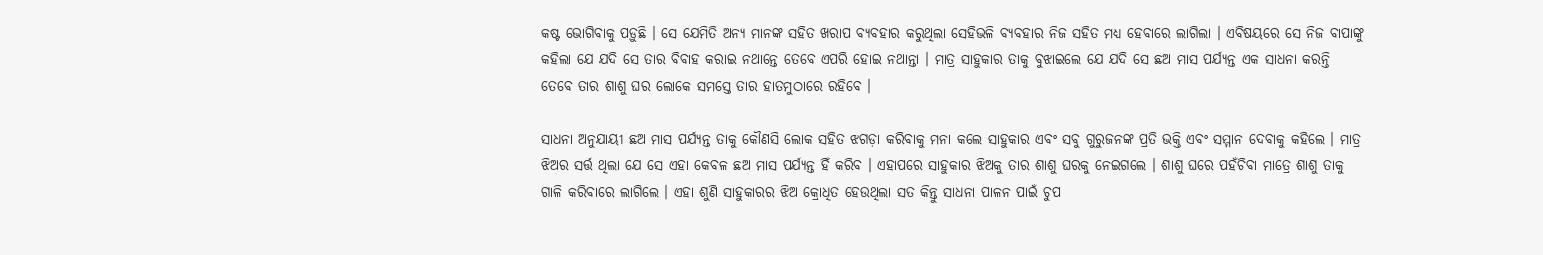କଷ୍ଟ ଭୋଗିବାକୁ ପଡ଼ୁଛି । ସେ ଯେମିତି ଅନ୍ୟ ମାନଙ୍କ ସହିତ ଖରାପ ବ୍ୟବହାର କରୁଥିଲା ସେହିଭଳି ବ୍ୟବହାର ନିଜ ସହିତ ମଧ୍ୟ ହେବାରେ ଲାଗିଲା । ଏବିଷୟରେ ସେ ନିଜ ବାପାଙ୍କୁ କହିଲା ଯେ ଯଦି ସେ ତାର ବିବାହ କରାଇ ନଥାନ୍ତେ ତେବେ ଏପରି ହୋଇ ନଥାନ୍ତା । ମାତ୍ର ସାହୁକାର ତାକୁ ବୁଝାଇଲେ ଯେ ଯଦି ସେ ଛଅ ମାସ ପର୍ଯ୍ୟନ୍ତ ଏକ ସାଧନା କରନ୍ତି ତେବେ ତାର ଶାଶୁ ଘର ଲୋକେ ସମସ୍ତେ ତାର ହାତମୁଠାରେ ରହିବେ ।

ସାଧନା ଅନୁଯାୟୀ ଛଅ ମାସ ପର୍ଯ୍ୟନ୍ତ ତାକୁ କୌଣସି ଲୋକ ସହିତ ଝଗଡ଼ା କରିବାକୁ ମନା କଲେ ସାହୁକାର ଏବଂ ସବୁ ଗୁରୁଜନଙ୍କ ପ୍ରତି ଭକ୍ତି ଏବଂ ସମ୍ମାନ ଦେବାକୁ କହିଲେ । ମାତ୍ର ଝିଅର ସର୍ତ୍ତ ଥିଲା ଯେ ସେ ଏହା କେବଳ ଛଅ ମାସ ପର୍ଯ୍ୟନ୍ତ ହିଁ କରିବ । ଏହାପରେ ସାହୁକାର ଝିଅକୁ ତାର ଶାଶୁ ଘରକୁ ନେଇଗଲେ । ଶାଶୁ ଘରେ ପହଁଚିବା ମାତ୍ରେ ଶାଶୁ ତାକୁ ଗାଳି କରିବାରେ ଲାଗିଲେ । ଏହା ଶୁଣି ସାହୁକାରର ଝିଅ କ୍ରୋଧିତ ହେଉଥିଲା ସତ କିନ୍ତୁ ସାଧନା ପାଳନ ପାଇଁ ଚୁପ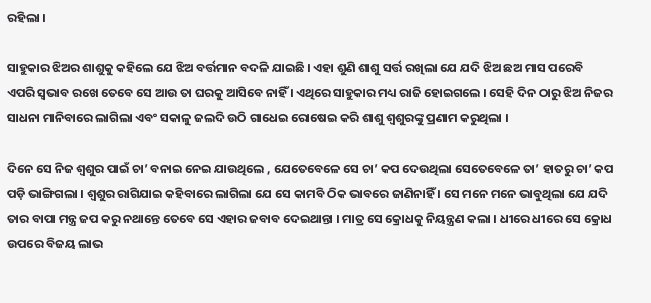ରହିଲା ।

ସାହୁକାର ଝିଅର ଶାଶୁକୁ କହିଲେ ଯେ ଝିଅ ବର୍ତ୍ତମାନ ବଦଳି ଯାଇଛି । ଏହା ଶୁଣି ଶାଶୁ ସର୍ତ୍ତ ରଖିଲା ଯେ ଯଦି ଝିଅ ଛଅ ମାସ ପରେବି ଏପରି ସ୍ଵଭାବ ରଖେ ତେବେ ସେ ଆଉ ତା ଘରକୁ ଆସିବେ ନାହିଁ । ଏଥିରେ ସାହୁକାର ମଧ୍ୟ ରାଜି ହୋଇଗଲେ । ସେହି ଦିନ ଠାରୁ ଝିଅ ନିଜର ସାଧନା ମାନିବାରେ ଲାଗିଲା ଏବଂ ସକାଳୁ ଜଲଦି ଉଠି ଗାଧେଇ ରୋଷେଇ କରି ଶାଶୁ ଶ୍ୱଶୁରଙ୍କୁ ପ୍ରଣାମ କରୁଥିଲା ।

ଦିନେ ସେ ନିଜ ଶ୍ୱଶୁର ପାଇଁ ଚା’ ବନାଇ ନେଇ ଯାଉଥିଲେ , ଯେତେବେଳେ ସେ ଚା’ କପ ଦେଉଥିଲା ସେତେବେଳେ ତା’ ହାତରୁ ଚା’ କପ ପଡ଼ି ଭାଙ୍ଗିଗଲା । ଶ୍ୱଶୁର ରାଗିଯାଇ କହିବାରେ ଲାଗିଲା ଯେ ସେ କାମବି ଠିକ ଭାବରେ ଜାଣିନାହିଁ । ସେ ମନେ ମନେ ଭାବୁଥିଲା ଯେ ଯଦି ତାର ବାପା ମନ୍ତ୍ର ଜପ କରୁ ନଥାନ୍ତେ ତେବେ ସେ ଏହାର ଜବାବ ଦେଇଥାନ୍ତା । ମାତ୍ର ସେ କ୍ରୋଧକୁ ନିୟନ୍ତ୍ରଣ କଲା । ଧୀରେ ଧୀରେ ସେ କ୍ରୋଧ ଉପରେ ବିଜୟ ଲାଭ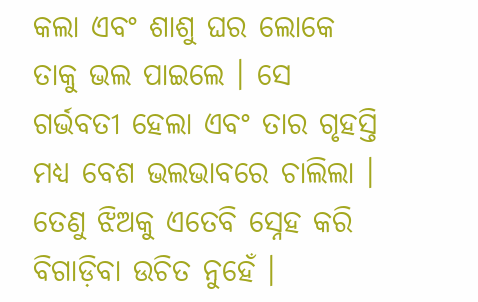କଲା ଏବଂ ଶାଶୁ ଘର ଲୋକେ ତାକୁ ଭଲ ପାଇଲେ । ସେ ଗର୍ଭବତୀ ହେଲା ଏବଂ ତାର ଗୃହସ୍ତି ମଧ୍ୟ ବେଶ ଭଲଭାବରେ ଚାଲିଲା । ତେଣୁ ଝିଅକୁ ଏତେବି ସ୍ନେହ କରି ବିଗାଡ଼ିବା ଉଚିତ ନୁହେଁ ।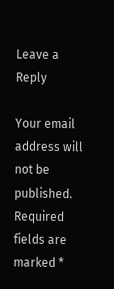Leave a Reply

Your email address will not be published. Required fields are marked *